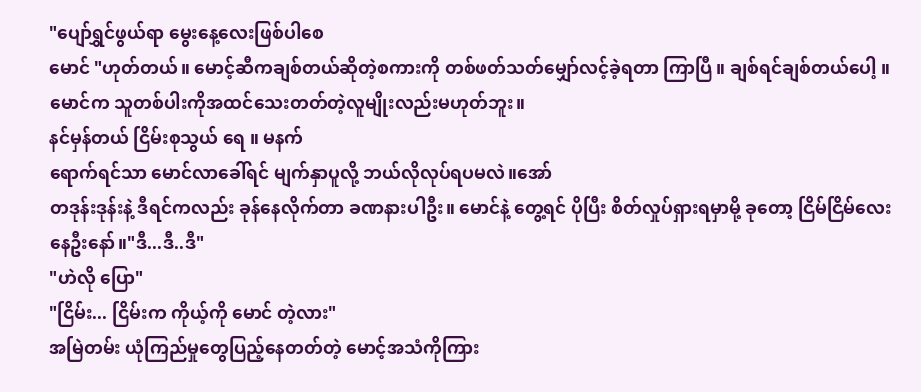"ပျော်ရွှင်ဖွယ်ရာ မွေးနေ့လေးဖြစ်ပါစေ
မောင် "ဟုတ်တယ်။ မောင့်ဆီကချစ်တယ်ဆိုတဲ့စကားကို တစ်ဖတ်သတ်မျှော်လင့်ခဲ့ရတာ ကြာပြီ ။ ချစ်ရင်ချစ်တယ်ပေါ့ ။မောင်က သူတစ်ပါးကိုအထင်သေးတတ်တဲ့လူမျိုးလည်းမဟုတ်ဘူး။
နင်မှန်တယ် ငြိမ်းစုသွယ် ရေ ။ မနက်
ရောက်ရင်သာ မောင်လာခေါ်ရင် မျက်နှာပူလို့ ဘယ်လိုလုပ်ရပမလဲ။အော်
တဒုန်းဒုန်းနဲ့ ဒီရင်ကလည်း ခုန်နေလိုက်တာ ခဏနားပါဦး။ မောင်နဲ့ တွေ့ရင် ပိုပြီး စိတ်လှုပ်ရှားရမှာမို့ ခုတော့ ငြိမ်ငြိမ်လေးနေဦးနော်။"ဒီ...ဒီ..ဒီ"
"ဟဲလို ပြော"
"ငြိမ်း... ငြိမ်းက ကိုယ့်ကို မောင် တဲ့လား"
အမြဲတမ်း ယုံကြည်မှုတွေပြည့်နေတတ်တဲ့ မောင့်အသံကိုကြား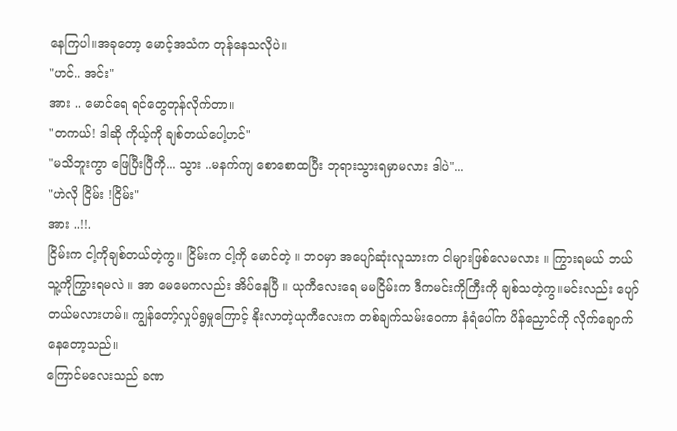နေကြပါ။အခုတော့ မောင့်အသံက တုန်နေသလိုပဲ။
"ဟင်.. အင်း"
အား .. မောင်ရေ ရင်တွေတုန်လိုက်တာ။
"တကယ်! ဒါဆို ကိုယ့်ကို ချစ်တယ်ပေါ့ဟင်"
"မသိဘူးကွာ ဖြေပြီးပြီကို... သွား ..မနက်ကျ စောစောထပြီး ဘုရားသွားရမှာမလား ဒါပဲ"...
"ဟဲလို ငြိမ်း !ငြိမ်း"
အား ..!!.
ငြိမ်းက ငါ့ကိုချစ်တယ်တဲ့ကွ။ ငြိမ်းက ငါ့ကို မောင်တဲ့ ။ ဘ၀မှာ အပျော်ဆုံးလူသားက ငါများဖြစ်လေမလား ။ ကြွားရမယ် ဘယ်သူ့ကိုကြွားရမလဲ ။ အာ မေမေကလည်း အိပ်နေပြီ ။ ယုကီလေးရေ မမငြိမ်းက ဒီကမင်းကိုကြီးကို ချစ်သတဲ့ကွ။မင်းလည်း ပျော်တယ်မလားဟမ်။ ကျွန်တော့်လှုပ်ရွမှုကြောင့် နိုးလာတဲ့ယုကီလေးက တစ်ချက်သမ်းဝေကာ နံရံပေါ်က ပိန်ညှောင်ကို လိုက်ချောက်နေတော့သည်။
ကြောင်မလေးသည် ခဏ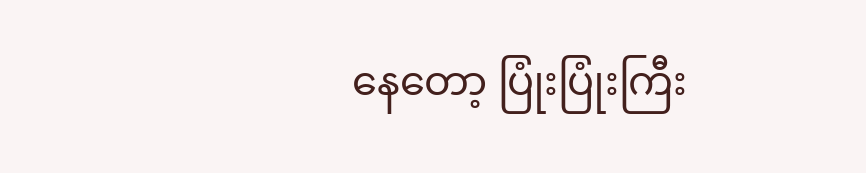နေတော့ ပြုံးပြုံးကြီး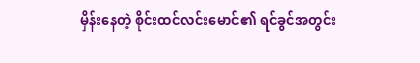မှိန်းနေတဲ့ စိုင်းထင်လင်းမောင်၏ ရင်ခွင်အတွင်း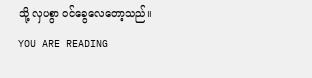သို့ လှပစွာ ၀င်ခွေလေတော့သည်။
YOU ARE READING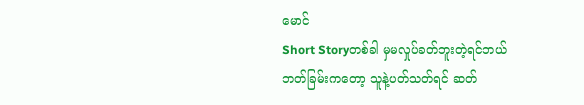မောင်
Short Storyတစ်ခါ မှမလှုပ်ခတ်ဘူးတဲ့ရင်ဘယ်ဘတ်ခြမ်းကတော့ သူနဲ့ပတ်သတ်ရင် ဆတ်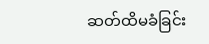ဆတ်ထိမခံခြင်း